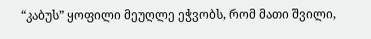“კაბუს” ყოფილი მეუღლე ეჭვობს, რომ მათი შვილი,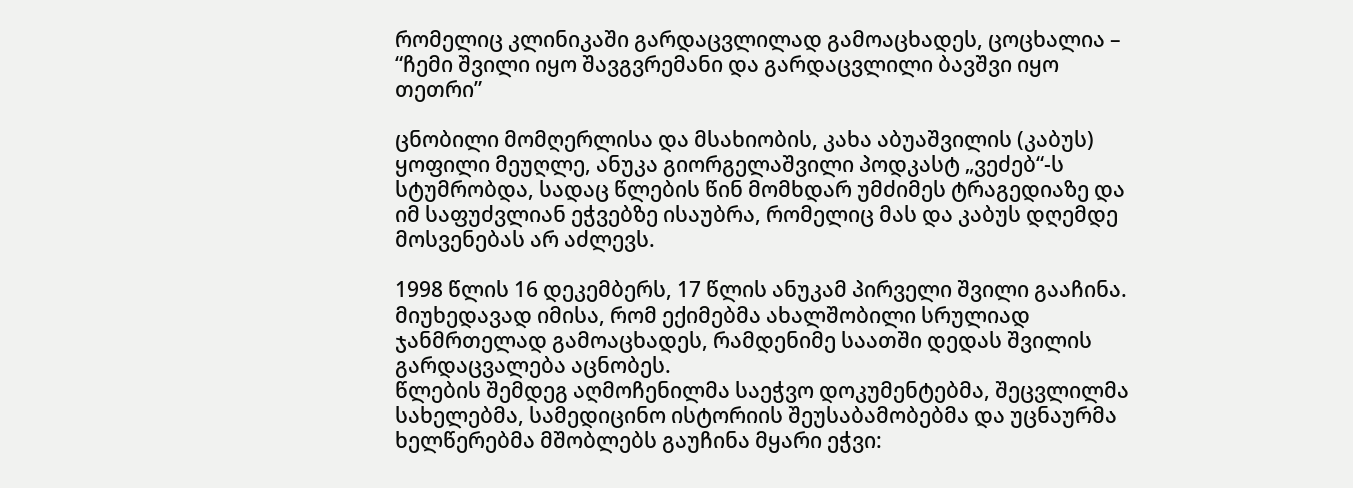რომელიც კლინიკაში გარდაცვლილად გამოაცხადეს, ცოცხალია – “ჩემი შვილი იყო შავგვრემანი და გარდაცვლილი ბავშვი იყო თეთრი”

ცნობილი მომღერლისა და მსახიობის, კახა აბუაშვილის (კაბუს) ყოფილი მეუღლე, ანუკა გიორგელაშვილი პოდკასტ „ვეძებ“-ს სტუმრობდა, სადაც წლების წინ მომხდარ უმძიმეს ტრაგედიაზე და იმ საფუძვლიან ეჭვებზე ისაუბრა, რომელიც მას და კაბუს დღემდე მოსვენებას არ აძლევს.

1998 წლის 16 დეკემბერს, 17 წლის ანუკამ პირველი შვილი გააჩინა. მიუხედავად იმისა, რომ ექიმებმა ახალშობილი სრულიად ჯანმრთელად გამოაცხადეს, რამდენიმე საათში დედას შვილის გარდაცვალება აცნობეს.
წლების შემდეგ აღმოჩენილმა საეჭვო დოკუმენტებმა, შეცვლილმა სახელებმა, სამედიცინო ისტორიის შეუსაბამობებმა და უცნაურმა ხელწერებმა მშობლებს გაუჩინა მყარი ეჭვი: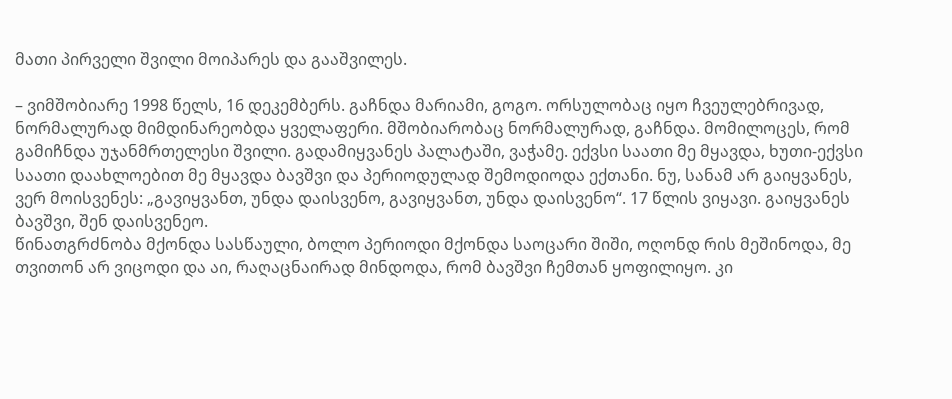მათი პირველი შვილი მოიპარეს და გააშვილეს.

– ვიმშობიარე 1998 წელს, 16 დეკემბერს. გაჩნდა მარიამი, გოგო. ორსულობაც იყო ჩვეულებრივად, ნორმალურად მიმდინარეობდა ყველაფერი. მშობიარობაც ნორმალურად, გაჩნდა. მომილოცეს, რომ გამიჩნდა უჯანმრთელესი შვილი. გადამიყვანეს პალატაში, ვაჭამე. ექვსი საათი მე მყავდა, ხუთი-ექვსი საათი დაახლოებით მე მყავდა ბავშვი და პერიოდულად შემოდიოდა ექთანი. ნუ, სანამ არ გაიყვანეს, ვერ მოისვენეს: „გავიყვანთ, უნდა დაისვენო, გავიყვანთ, უნდა დაისვენო“. 17 წლის ვიყავი. გაიყვანეს ბავშვი, შენ დაისვენეო.
წინათგრძნობა მქონდა სასწაული, ბოლო პერიოდი მქონდა საოცარი შიში, ოღონდ რის მეშინოდა, მე თვითონ არ ვიცოდი და აი, რაღაცნაირად მინდოდა, რომ ბავშვი ჩემთან ყოფილიყო. კი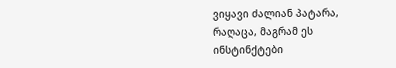ვიყავი ძალიან პატარა, რაღაცა, მაგრამ ეს ინსტინქტები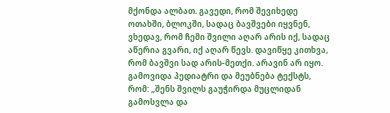მქონდა ალბათ. გავედი, რომ შევიხედე ოთახში, ბლოკში, სადაც ბავშვები იყვნენ, ვხედავ, რომ ჩემი შვილი აღარ არის იქ, სადაც აწერია გვარი, იქ აღარ წევს. დავიწყე კითხვა, რომ ბავშვი სად არის-მეთქი. არავინ არ იყო. გამოვიდა პედიატრი და მეუბნება ტექსტს, რომ: „შენს შვილს გაუჭირდა მუცლიდან გამოსვლა და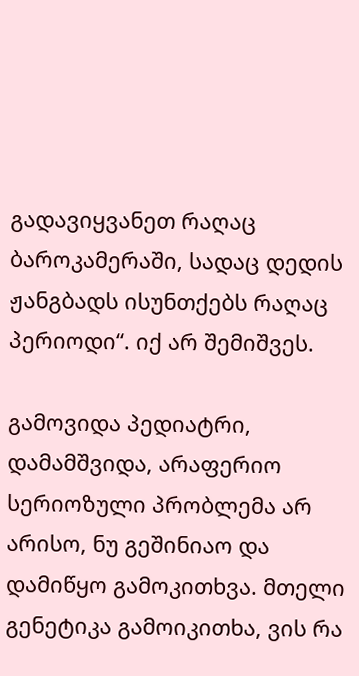გადავიყვანეთ რაღაც ბაროკამერაში, სადაც დედის ჟანგბადს ისუნთქებს რაღაც პერიოდი“. იქ არ შემიშვეს.

გამოვიდა პედიატრი, დამამშვიდა, არაფერიო სერიოზული პრობლემა არ არისო, ნუ გეშინიაო და დამიწყო გამოკითხვა. მთელი გენეტიკა გამოიკითხა, ვის რა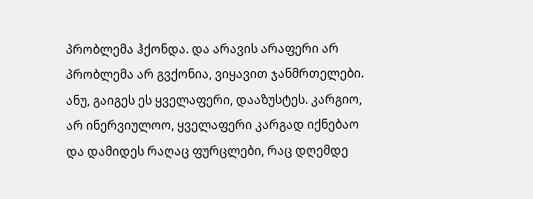პრობლემა ჰქონდა. და არავის არაფერი არ პრობლემა არ გვქონია, ვიყავით ჯანმრთელები. ანუ, გაიგეს ეს ყველაფერი, დააზუსტეს. კარგიო, არ ინერვიულოო, ყველაფერი კარგად იქნებაო და დამიდეს რაღაც ფურცლები, რაც დღემდე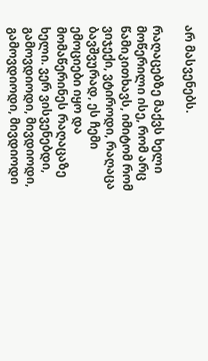არ მასვენებს.

რაღაცებზე მაქვს ხელი მოწერილი ისე, რომ არც წამიკითხავს, იმიტომ რომ ვიჯექი, ვტიროდი, რაღაცა ბავშვურად, ეს ჩემი ემოციები იყო და მომაწერინეს რაღაცაზე ხელი. ვერ ვისვენებდი, გამოვდიოდი, მივდიოდი, გამოვდიოდი, მივდიოდი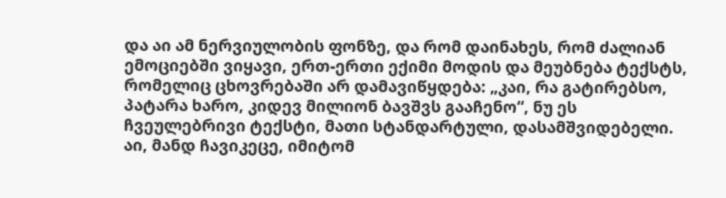და აი ამ ნერვიულობის ფონზე, და რომ დაინახეს, რომ ძალიან ემოციებში ვიყავი, ერთ-ერთი ექიმი მოდის და მეუბნება ტექსტს, რომელიც ცხოვრებაში არ დამავიწყდება: „კაი, რა გატირებსო, პატარა ხარო, კიდევ მილიონ ბავშვს გააჩენო“, ნუ ეს ჩვეულებრივი ტექსტი, მათი სტანდარტული, დასამშვიდებელი. აი, მანდ ჩავიკეცე, იმიტომ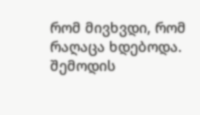რომ მივხვდი, რომ რაღაცა ხდებოდა. შემოდის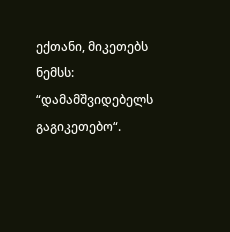ექთანი, მიკეთებს ნემსს: “დამამშვიდებელს გაგიკეთებო“.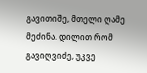გავითიშე, მთელი ღამე მეძინა. დილით რომ გავიღვიძე, უკვე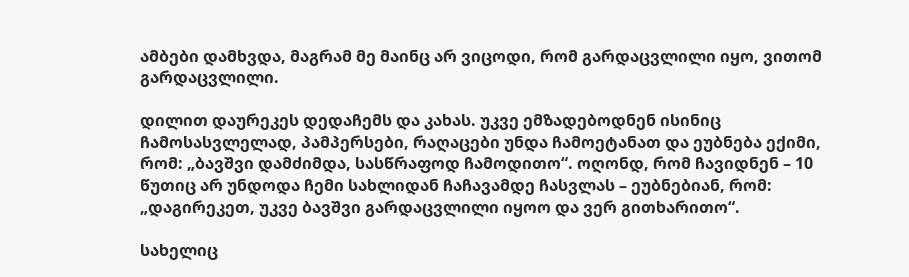ამბები დამხვდა, მაგრამ მე მაინც არ ვიცოდი, რომ გარდაცვლილი იყო, ვითომ გარდაცვლილი.

დილით დაურეკეს დედაჩემს და კახას. უკვე ემზადებოდნენ ისინიც ჩამოსასვლელად, პამპერსები, რაღაცები უნდა ჩამოეტანათ და ეუბნება ექიმი, რომ: „ბავშვი დამძიმდა, სასწრაფოდ ჩამოდითო“. ოღონდ, რომ ჩავიდნენ – 10 წუთიც არ უნდოდა ჩემი სახლიდან ჩაჩავამდე ჩასვლას – ეუბნებიან, რომ: „დაგირეკეთ, უკვე ბავშვი გარდაცვლილი იყოო და ვერ გითხარითო“.

სახელიც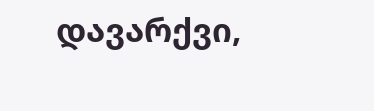დავარქვი,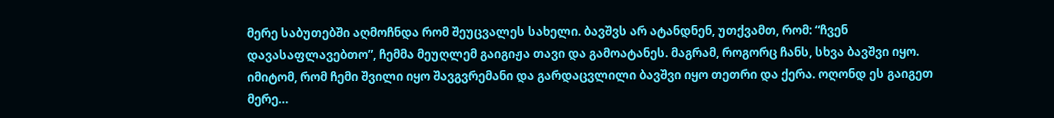მერე საბუთებში აღმოჩნდა რომ შეუცვალეს სახელი. ბავშვს არ ატანდნენ, უთქვამთ, რომ: “ჩვენ დავასაფლავებთო”, ჩემმა მეუღლემ გაიგიჟა თავი და გამოატანეს. მაგრამ, როგორც ჩანს, სხვა ბავშვი იყო. იმიტომ, რომ ჩემი შვილი იყო შავგვრემანი და გარდაცვლილი ბავშვი იყო თეთრი და ქერა. ოღონდ ეს გაიგეთ მერე…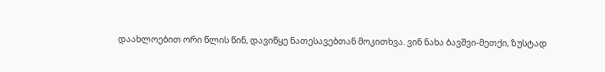დაახლოებით ორი წლის წინ, დავიწყე ნათესავებთან მოკითხვა. ვინ ნახა ბავშვი-მეთქი, ზუსტად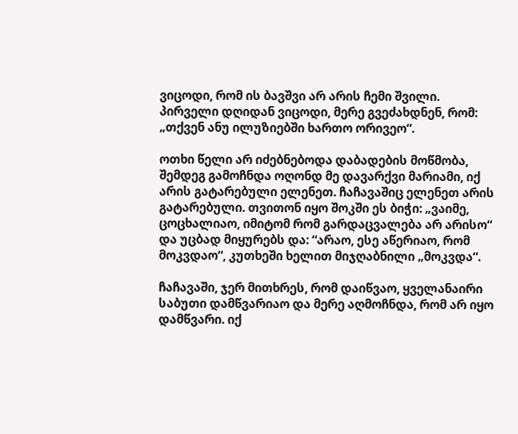ვიცოდი, რომ ის ბავშვი არ არის ჩემი შვილი. პირველი დღიდან ვიცოდი, მერე გვეძახდნენ, რომ: „თქვენ ანუ ილუზიებში ხართო ორივეო“.

ოთხი წელი არ იძებნებოდა დაბადების მოწმობა, შემდეგ გამოჩნდა ოღონდ მე დავარქვი მარიამი, იქ არის გატარებული ელენეთ. ჩაჩავაშიც ელენეთ არის გატარებული. თვითონ იყო შოკში ეს ბიჭი: „ვაიმე, ცოცხალიაო, იმიტომ რომ გარდაცვალება არ არისო“ და უცბად მიყურებს და: “არაო, ესე აწერიაო, რომ მოკვდაო“, კუთხეში ხელით მიჯღაბნილი „მოკვდა“.

ჩაჩავაში, ჯერ მითხრეს, რომ დაიწვაო, ყველანაირი საბუთი დამწვარიაო და მერე აღმოჩნდა, რომ არ იყო დამწვარი. იქ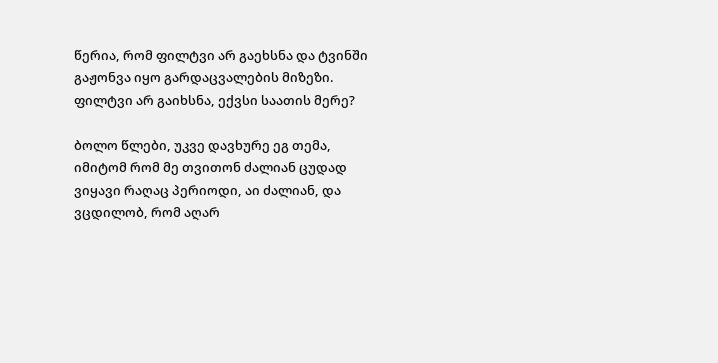წერია, რომ ფილტვი არ გაეხსნა და ტვინში გაჟონვა იყო გარდაცვალების მიზეზი. ფილტვი არ გაიხსნა, ექვსი საათის მერე?

ბოლო წლები, უკვე დავხურე ეგ თემა, იმიტომ რომ მე თვითონ ძალიან ცუდად ვიყავი რაღაც პერიოდი, აი ძალიან, და ვცდილობ, რომ აღარ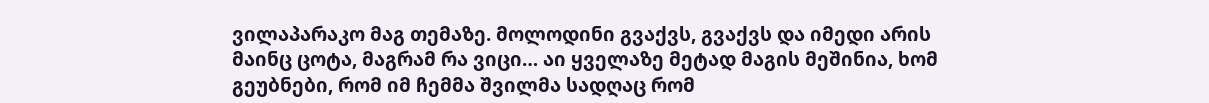ვილაპარაკო მაგ თემაზე. მოლოდინი გვაქვს, გვაქვს და იმედი არის მაინც ცოტა, მაგრამ რა ვიცი… აი ყველაზე მეტად მაგის მეშინია, ხომ გეუბნები, რომ იმ ჩემმა შვილმა სადღაც რომ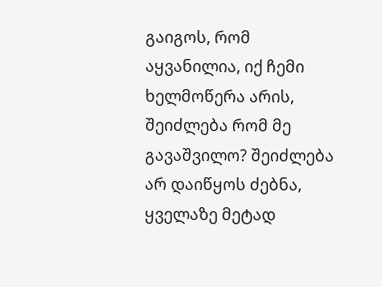გაიგოს, რომ აყვანილია, იქ ჩემი ხელმოწერა არის, შეიძლება რომ მე გავაშვილო? შეიძლება არ დაიწყოს ძებნა, ყველაზე მეტად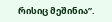რისიც მეშინია”.